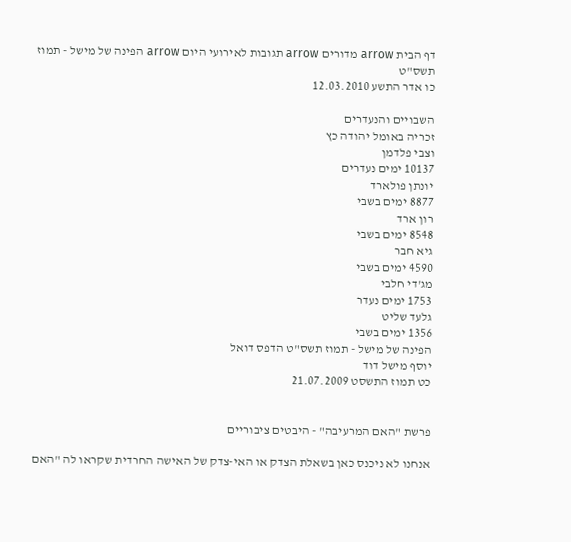דף הבית arrow מדורים arrow תגובות לאירועי היום arrow הפינה של מישל - תמוז תשס"ט
כו אדר התשע 12.03.2010

השבויים והנעדרים
זכריה באומל יהודה כץ
וצבי פלדמן
10137 ימים נעדרים
יונתן פולארד
8877 ימים בשבי
רון ארד
8548 ימים בשבי
גיא חבר
4590 ימים בשבי
מג'די חלבי
1753 ימים נעדר
גלעד שליט
1356 ימים בשבי
הפינה של מישל - תמוז תשס"ט הדפס דואל
יוסף מישל דוד
כט תמוז התשסט 21.07.2009


פרשת "האם המרעיבה" - היבטים ציבוריים

אנחנו לא ניכנס כאן בשאלת הצדק או האי-צדק של האישה החרדית שקראו לה "האם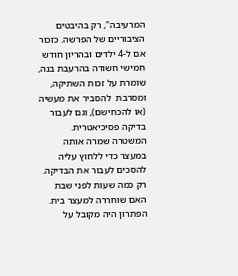המרעיבה", רק בהיבטים הציבוריים של הפרשה. כזכור אם ל-4 ילדים ובהריון חודש חמישי חשודה בהרעבת בנה, שומרת על זכות השתיקה, ומסרבת  להסביר את מעשיה (או להכחישם), וגם לעבור בדיקה פסיכיאטרית. המשטרה שמרה אותה במעצר כדי ללחוץ עליה להסכים לעבור את הבדיקה. רק כמה שעות לפני שבת האם שוחררה למעצר בית. הפתרון היה מקובל על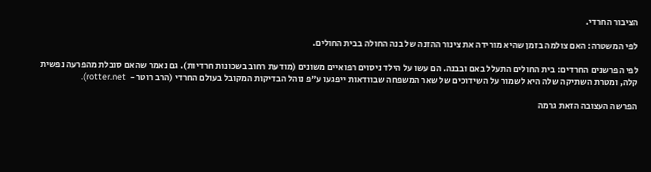הציבור החרדי.

לפי המשטרה: האם צולמה בזמן שהיא מורידה את צינור ההזנה של בנה החולה בבית החולים.

לפי הפרשנים החרדים: בית החולים התעלל באם ובבנה. הם עשו על הילד ניסוים רפואיים משונים (מודעת רחוב בשכונות חרדיות). גם נאמר שהאם סובלת מהפרעה נפשית קלה, ומטרת השתיקה שלה היא לשמור על השידוכים של שאר המשפחה שבוודאות ייפגעו ע"פ נוהל הבדיקות המקובל בעולם החרדי (הרב רוטר -  rotter.net).

הפרשה העצובה הזאת גרמה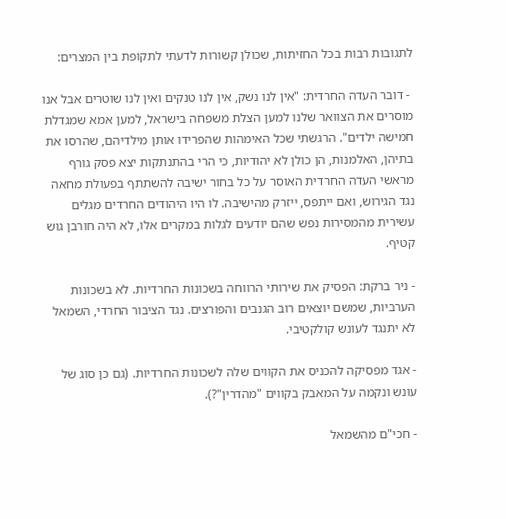לתגובות רבות בכל החזיתות, שכולן קשורות לדעתי לתקופת בין המצרים:

 - דובר העדה החרדית: "אין לנו נשק, אין לנו טנקים ואין לנו שוטרים אבל אנו מוסרים את הצוואר שלנו למען הצלת משפחה בישראל, למען אמא שמגדלת חמישה ילדים". הרגשתי שכל האימהות שהפרידו אותן מילדיהם, שהרסו את בתיהן, האלמנות, הן כולן לא יהודיות, כי הרי בהתנתקות יצא פסק גורף מראשי העדה החרדית האוסר על כל בחור ישיבה להשתתף בפעולת מחאה נגד הגירוש, ואם ייתפס, ייזרק מהישיבה. לו היו היהודים החרדים מגלים עשירית מהמסירות נפש שהם יודעים לגלות במקרים אלו, לא היה חורבן גוש קטיף.

- ניר ברקת: הפסיק את שירותי הרווחה בשכונות החרדיות. לא בשכונות הערביות, שמשם יוצאים רוב הגנבים והפורצים. נגד הציבור החרדי, השמאל לא יתנגד לעונש קולקטיבי.

- אגד מפסיקה להכניס את הקווים שלה לשכונות החרדיות. (גם כן סוג של עונש ונקמה על המאבק בקווים "מהדרין"?).

- חכי"ם מהשמאל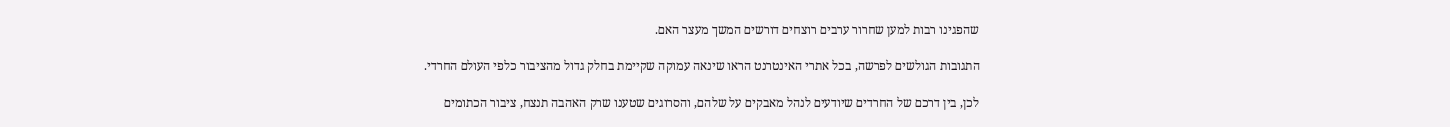שהפגינו רבות למען שחרור ערבים רוצחים דורשים המשך מעצר האם.

התגובות הגולשים לפרשה, בכל אתרי האינטרנט הראו שינאה עמוקה שקיימת בחלק גדול מהציבור כלפי העולם החרדי.

לכן, בין דרכם של החרדים שיודעים לנהל מאבקים על שלהם, והסרוגים שטענו שרק האהבה תנצח, ציבור הכתומים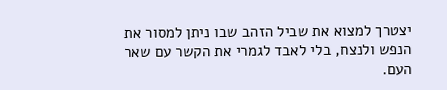יצטרך למצוא את שביל הזהב שבו ניתן למסור את הנפש ולנצח, בלי לאבד לגמרי את הקשר עם שאר העם.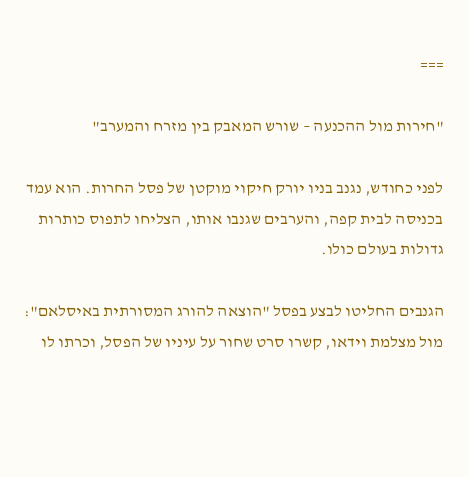===

"חירות מול ההכנעה – שורש המאבק בין מזרח והמערב"

לפני כחודש, נגנב בניו יורק חיקוי מוקטן של פסל החרות. הוא עמד בכניסה לבית קפה, והערבים שגנבו אותו, הצליחו לתפוס כותרות גדולות בעולם כולו.

הגנבים החליטו לבצע בפסל "הוצאה להורג המסורתית באיסלאם": מול מצלמת וידאו, קשרו סרט שחור על עיניו של הפסל, וכרתו לו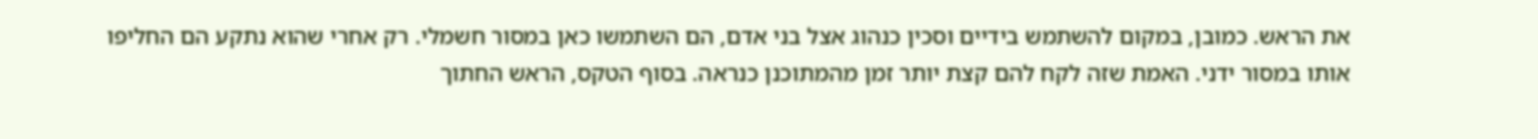את הראש. כמובן, במקום להשתמש בידיים וסכין כנהוג אצל בני אדם, הם השתמשו כאן במסור חשמלי. רק אחרי שהוא נתקע הם החליפו אותו במסור ידני. האמת שזה לקח להם קצת יותר זמן מהמתוכנן כנראה. בסוף הטקס, הראש החתוך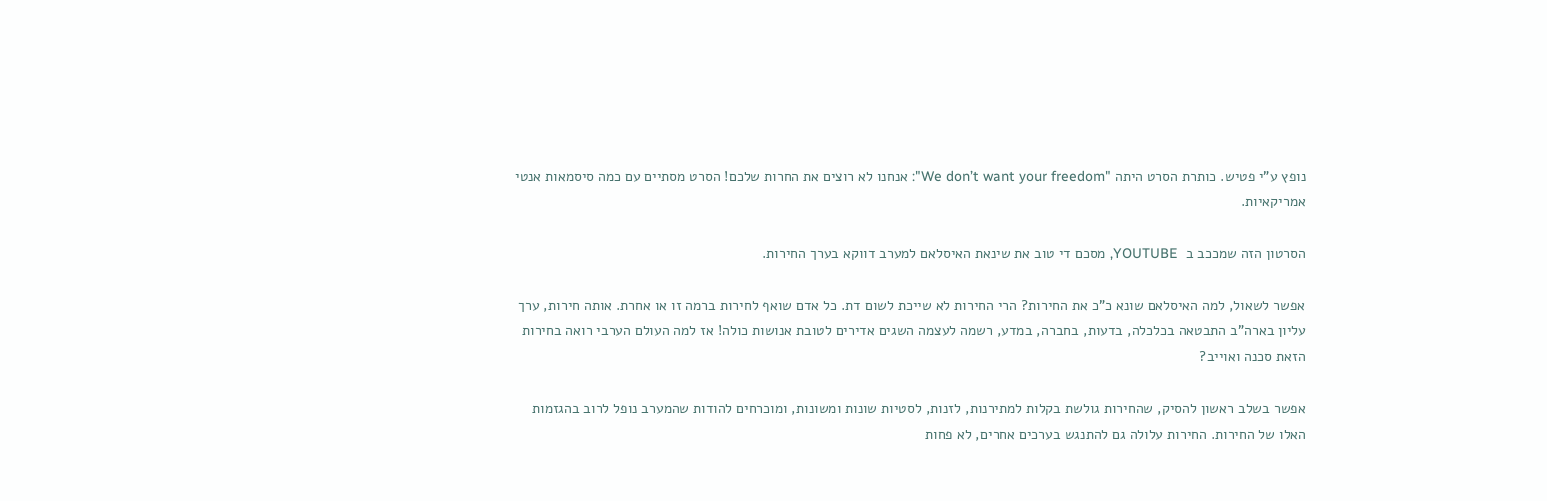נופץ ע"י פטיש. כותרת הסרט היתה "We don’t want your freedom": אנחנו לא רוצים את החרות שלכם! הסרט מסתיים עם כמה סיסמאות אנטי אמריקאיות.

הסרטון הזה שמככב ב  YOUTUBE, מסכם די טוב את שינאת האיסלאם למערב דווקא בערך החירות.

אפשר לשאול, למה האיסלאם שונא כ"כ את החירות? הרי החירות לא שייכת לשום דת. כל אדם שואף לחירות ברמה זו או אחרת. אותה חירות, ערך עליון בארה"ב התבטאה בכלכלה, בדעות, בחברה, במדע, רשמה לעצמה השגים אדירים לטובת אנושות כולה! אז למה העולם הערבי רואה בחירות הזאת סכנה ואוייב?

אפשר בשלב ראשון להסיק, שהחירות גולשת בקלות למתירנות, לזנות, לסטיות שונות ומשונות, ומוכרחים להודות שהמערב נופל לרוב בהגזמות האלו של החירות. החירות עלולה גם להתנגש בערכים אחרים, לא פחות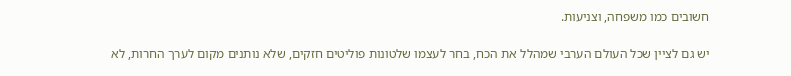חשובים כמו משפחה, וצניעות.

יש גם לציין שכל העולם הערבי שמהלל את הכח, בחר לעצמו שלטונות פוליטים חזקים, שלא נותנים מקום לערך החרות, לא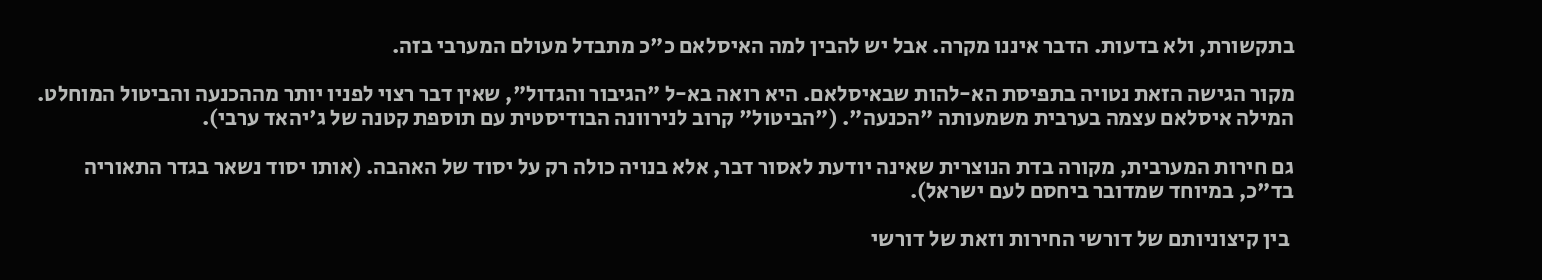בתקשורת, ולא בדעות. הדבר איננו מקרה. אבל יש להבין למה האיסלאם כ"כ מתבדל מעולם המערבי בזה.

מקור הגישה הזאת נטויה בתפיסת הא-להות שבאיסלאם. היא רואה בא-ל "הגיבור והגדול", שאין דבר רצוי לפניו יותר מההכנעה והביטול המוחלט. המילה איסלאם עצמה בערבית משמעותה "הכנעה". ("הביטול" קרוב לנירוונה הבודיסטית עם תוספת קטנה של ג'יהאד ערבי).

גם חירות המערבית, מקורה בדת הנוצרית שאינה יודעת לאסור דבר, אלא בנויה כולה רק על יסוד של האהבה. (אותו יסוד נשאר בגדר התאוריה בד"כ, במיוחד שמדובר ביחסם לעם ישראל).

 בין קיצוניותם של דורשי החירות וזאת של דורשי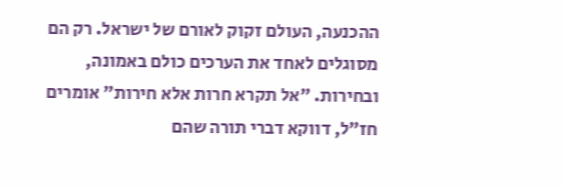ההכנעה, העולם זקוק לאורם של ישראל. רק הם מסוגלים לאחד את הערכים כולם באמונה, ובחירות. "אל תקרא חרות אלא חירות" אומרים חז"ל, דווקא דברי תורה שהם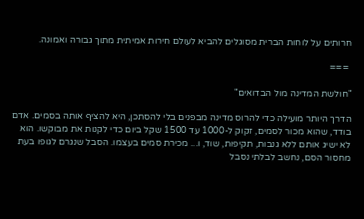חרותים על לוחות הברית מסוגלים להביא לעולם חירות אמיתית מתוך גבורה ואמונה.

 ===

"חולשת המדינה מול הבדואים"

הדרך היותר מועילה כדי להרוס מדינה מבפנים בלי להסתכן, היא להציף אותה בסמים. אדם בודד, שהוא מכור לסמים, זקוק ל-1000 עד 1500 שקל ביום כדי לקנות את מבוקשו. הוא לא ישיג אותם ללא גנבות, תקיפות, שוד, ו... מכירת סמים בעצמו. הסבל שנגרם לגופו בעת מחסור הסם, נחשב לבלתי נסבל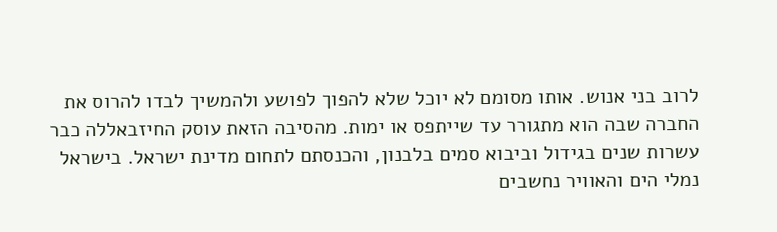לרוב בני אנוש. אותו מסומם לא יוכל שלא להפוך לפושע ולהמשיך לבדו להרוס את החברה שבה הוא מתגורר עד שייתפס או ימות. מהסיבה הזאת עוסק החיזבאללה כבר עשרות שנים בגידול וביבוא סמים בלבנון, והכנסתם לתחום מדינת ישראל. בישראל נמלי הים והאוויר נחשבים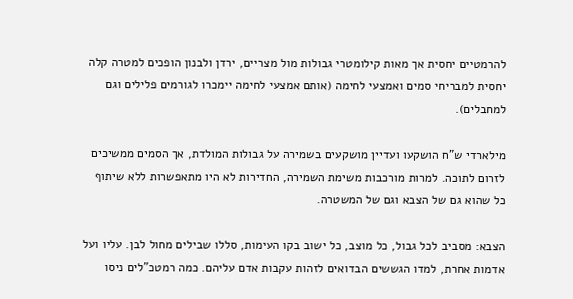להרמטיים יחסית אך מאות קילומטרי גבולות מול מצריים, ירדן ולבנון הופכים למטרה קלה יחסית למבריחי סמים ואמצעי לחימה (אותם אמצעי לחימה יימכרו לגורמים פלילים וגם למחבלים).

מילארדי ש"ח הושקעו ועדיין מושקעים בשמירה על גבולות המולדת, אך הסמים ממשיכים לזרום לתוכה. למרות מורכבות משימת השמירה, החדירות לא היו מתאפשרות ללא שיתוף כל שהוא גם של הצבא וגם של המשטרה.

הצבא: מסביב לכל גבול, כל מוצב, כל ישוב בקו העימות, סללו שבילים מחול לבן. עליו ועל אדמות אחרת, למדו הגששים הבדואים לזהות עקבות אדם עליהם. כמה רמטכ"לים ניסו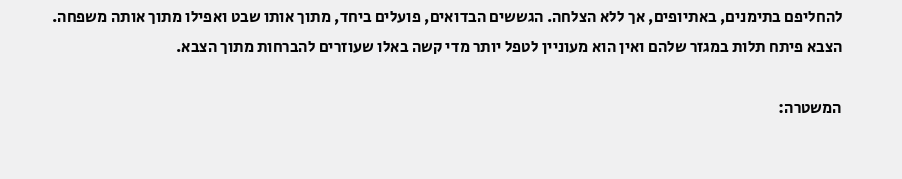להחליפם בתימנים, באתיופים, אך ללא הצלחה. הגששים הבדואים, פועלים ביחד, מתוך אותו שבט ואפילו מתוך אותה משפחה. הצבא פיתח תלות במגזר שלהם ואין הוא מעוניין לטפל יותר מדי קשה באלו שעוזרים להברחות מתוך הצבא.

המשטרה: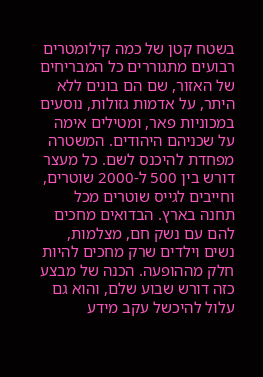בשטח קטן של כמה קילומטרים רבועים מתגוררים כל המבריחים של האזור, שם הם בונים ללא היתר, על אדמות גזולות, נוסעים במכוניות פאר, ומטילים אימה על שכניהם היהודים. המשטרה מפחדת להיכנס לשם. כל מעצר דורש בין 500 ל-2000 שוטרים, וחייבים לגייס שוטרים מכל תחנה בארץ. הבדואים מחכים להם עם נשק חם, מצלמות, נשים וילדים שרק מחכים להיות חלק מההופעה. הכנה של מבצע כזה דורש שבוע שלם, והוא גם עלול להיכשל עקב מידע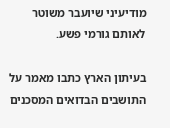מודיעיני שיועבר משוטר לאותם גורמי פשע.

בעיתון הארץ כתבו מאמר על התושבים הבדואים המסכנים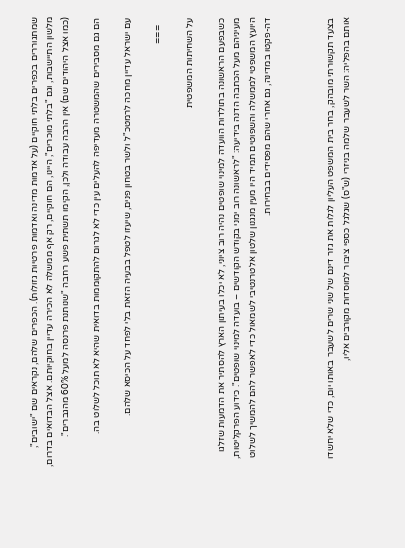שמתגוררים בכפרים בלתי חוקיים (על אדמות מדינה ואדמות פרטיות גזולות). הכפרים שלהם, נקראים שם "ישובים", מלשון התיישבות, וגם "בלתי מוכרים", היינו, הם חוקיים, רק אף ממשלה לא הכירה עדיין בחוקיותם. אצל הבדואים בדרום, (כמו אצל היהודים שם) אין הרבה עבודה ולכן, הקימו תשתית פשע רחבה "שנותנת פרנסה למעל 60% מהגברים".

הם גם מסבירים שהמשטרה מעדיפה להעלים עין כדי לא לגרום להתקוממות בדואית שהיא לא תוכל לשלוט בה.

עם ישראל עדיין מחכה לרמטכ"ל ולשר בטחון פנים, שיעזו לטפל בבעיה הזאת בלי לפחד על הכיסא שלהם.

   ===

על השחיתות המשפטית

כשבפעם הראשונה בתולדות הוועדה למינוי שופטים נהיה רוב ציוני, לא יכלו בעיתון הארץ להסתיר את הדמעות שזלגו מעיניהם מעל הכתבה הדנה בידיעה: "לראשונה רוב ימני בקודש הקודשים – בועדה למינוי שופטים". כידוע הפרקליטות, היועץ המשפטי לממשלה והשפוטים תמיד היו מעין מנגנון שלטון אלטרנטיבי לשמאול כדי לאפשר להם להמשיך לשלוט דה-פקטו במדינה, גם אחרי שהם מפסידים בבחירות.



בצעד תקשורתי מובהק, בחר בית המשפט העליון לגלות את גזר דינם של שני שרים לשעבר באותו יום, כדי שלא יחשדו אותם בהפליה: השר לשעבר שלמה בניזרי (ש"ס) שגלגל כספי ציבור למוסדות מקורבים אליו,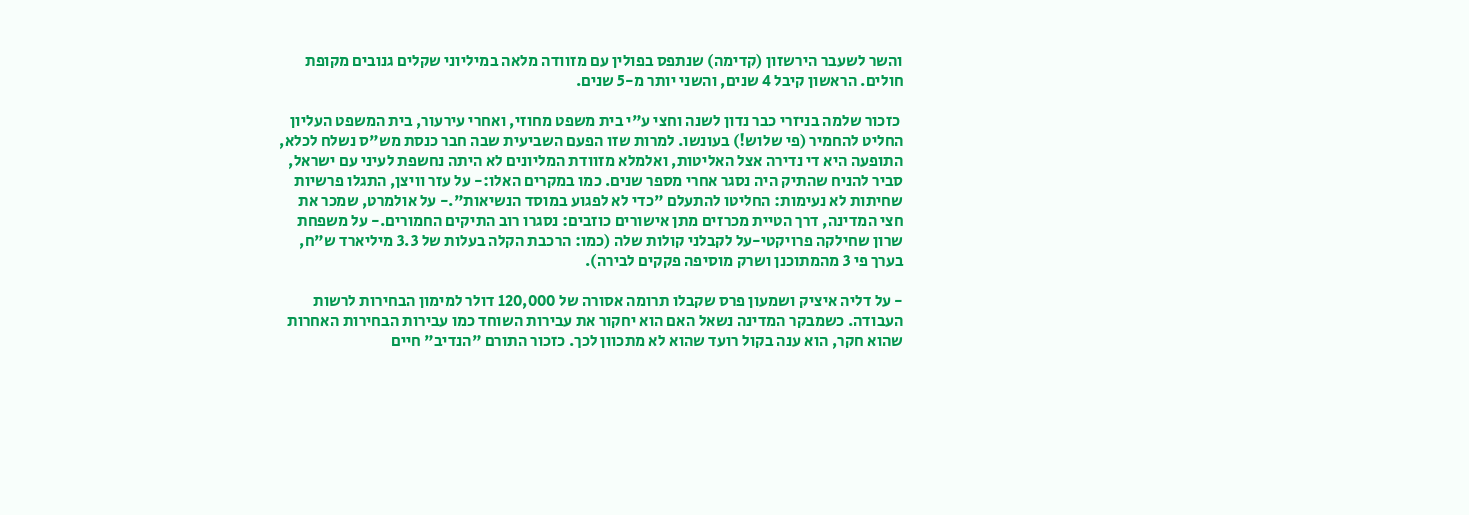והשר לשעבר הירשזון (קדימה) שנתפס בפולין עם מזוודה מלאה במיליוני שקלים גנובים מקופת חולים. הראשון קיבל 4 שנים, והשני יותר מ-5 שנים.

 כזכור שלמה בניזרי כבר נדון לשנה וחצי ע"י בית משפט מחוזי, ואחרי עירעור, בית המשפט העליון החליט להחמיר (פי שלוש!) בעונשו. למרות שזו הפעם השביעית שבה חבר כנסת מש"ס נשלח לכלא, התופעה היא די נדירה אצל האליטות, ואלמלא מזוודת המליונים לא היתה נחשפת לעיני עם ישראל, סביר להניח שהתיק היה נסגר אחרי מספר שנים. כמו במקרים האלו:- על עזר וויצן, התגלו פרשיות שחיתות לא נעימות: החליטו להתעלם "כדי לא לפגוע במוסד הנשיאות".- על אולמרט, שמכר את חצי המדינה, דרך הטיית מכרזים מתן אישורים כוזבים: נסגרו רוב התיקים החמורים.- על משפחת שרון שחילקה פרויקטי-על לקבלני קולות שלה (כמו: הרכבת הקלה בעלות של 3.3 מיליארד ש"ח, בערך פי 3 מהמתוכנן ושרק מוסיפה פקקים לבירה).

- על דליה איציק ושמעון פרס שקבלו תרומה אסורה של 120,000 דולר למימון הבחירות לרשות העבודה. כשמבקר המדינה נשאל האם הוא יחקור את עבירות השוחד כמו עבירות הבחירות האחרות שהוא חקר, הוא ענה בקול רועד שהוא לא מתכוון לכך. כזכור התורם "הנדיב" חיים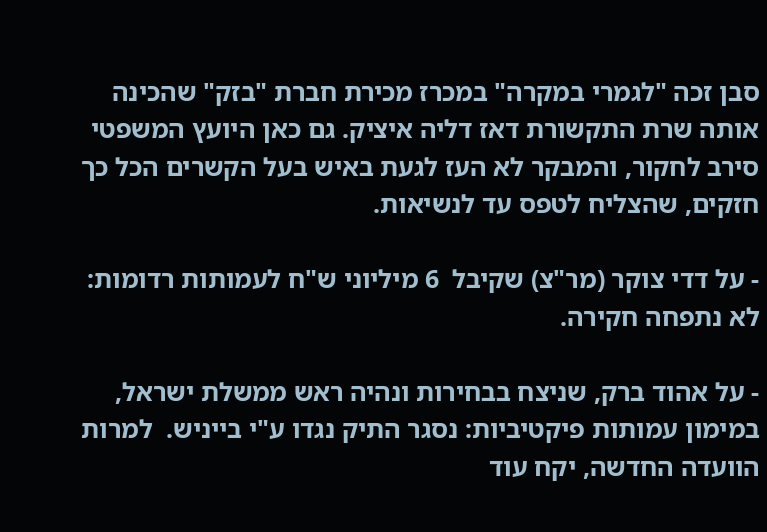סבן זכה "לגמרי במקרה" במכרז מכירת חברת "בזק" שהכינה אותה שרת התקשורת דאז דליה איציק. גם כאן היועץ המשפטי סירב לחקור, והמבקר לא העז לגעת באיש בעל הקשרים הכל כך חזקים, שהצליח לטפס עד לנשיאות.

- על דדי צוקר (מר"צ) שקיבל  6 מיליוני ש"ח לעמותות רדומות: לא נתפחה חקירה.

- על אהוד ברק, שניצח בבחירות ונהיה ראש ממשלת ישראל, במימון עמותות פיקטיביות: נסגר התיק נגדו ע"י בייניש.  למרות הוועדה החדשה, יקח עוד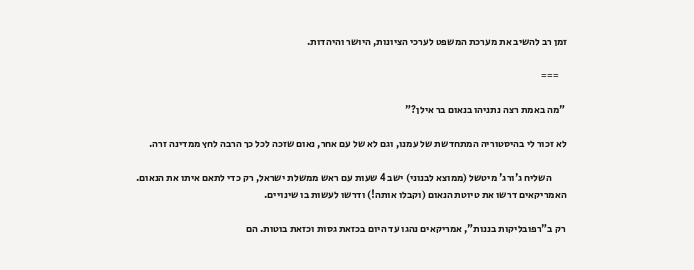זמן רב להשיב את מערכת המשפט לערכי הציונות, היושר והיהדות.

    ===

 "מה באמת רצה נתניהו בנאום בר אילן?"

לא זכור לי בהיסטוריה המתחדשת של עמנו, וגם לא של עם אחר, נאום שזכה לכל כך הרבה לחץ ממדינה זרה.

        השליח ג'ורג' מיטשל (ממוצא לבנוני) ישב 4 שעות עם ראש ממשלת ישראל, רק כדי לתאם איתו את הנאום.  האמריקאים דרשו את טיוטת הנאום (וקבלו אותה!) ודרשו לעשות בו שינויים.

 רק ב"רפובליקות בננות", אמריקאים נהגו עד היום בכזאת גסות וכזאת בוטות. הם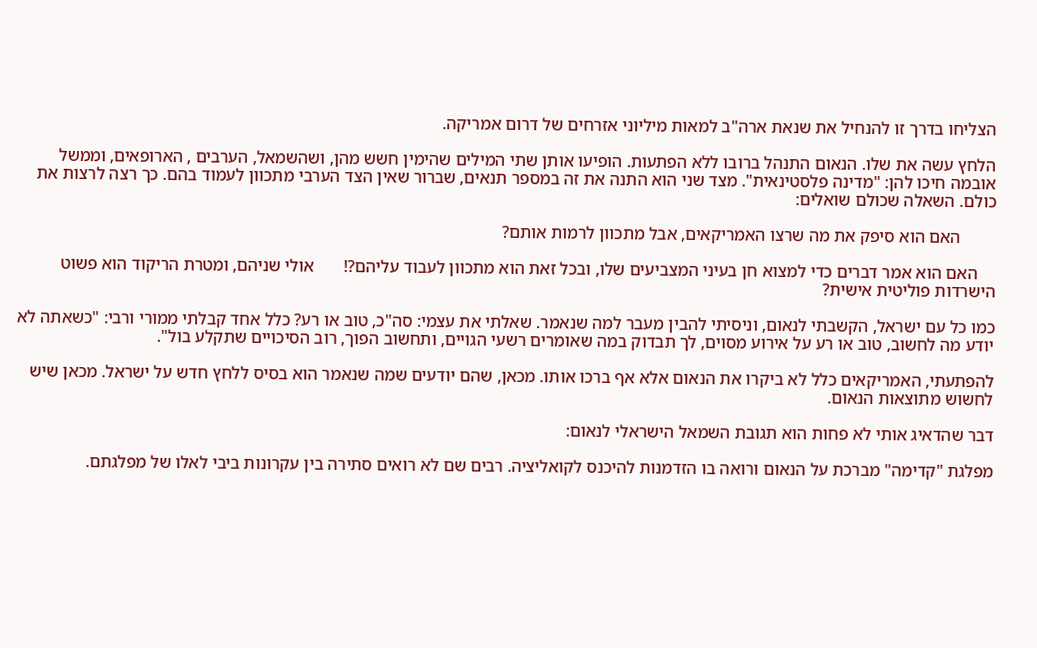הצליחו בדרך זו להנחיל את שנאת ארה"ב למאות מיליוני אזרחים של דרום אמריקה.

הלחץ עשה את שלו. הנאום התנהל ברובו ללא הפתעות. הופיעו אותן שתי המילים שהימין חשש מהן, ושהשמאל, הערבים , הארופאים, וממשל אובמה חיכו להן: "מדינה פלסטינאית". מצד שני הוא התנה את זה במספר תנאים, שברור שאין הצד הערבי מתכוון לעמוד בהם. כך רצה לרצות את כולם. השאלה שכולם שואלים:

        האם הוא סיפק את מה שרצו האמריקאים, אבל מתכוון לרמות אותם?

    האם הוא אמר דברים כדי למצוא חן בעיני המצביעים שלו, ובכל זאת הוא מתכוון לעבוד עליהם?!       אולי שניהם, ומטרת הריקוד הוא פשוט הישרדות פוליטית אישית?

כמו כל עם ישראל, הקשבתי לנאום, וניסיתי להבין מעבר למה שנאמר. שאלתי את עצמי: סה"כ, טוב או רע? כלל אחד קבלתי ממורי ורבי: "כשאתה לא יודע מה לחשוב, טוב או רע על אירוע מסוים, לך תבדוק במה שאומרים רשעי הגויים, ותחשוב הפוך, רוב הסיכויים שתקלע בול".

להפתעתי, האמריקאים כלל לא ביקרו את הנאום אלא אף ברכו אותו. מכאן, שהם יודעים שמה שנאמר הוא בסיס ללחץ חדש על ישראל. מכאן שיש לחשוש מתוצאות הנאום.

דבר שהדאיג אותי לא פחות הוא תגובת השמאל הישראלי לנאום:

מפלגת "קדימה" מברכת על הנאום ורואה בו הזדמנות להיכנס לקואליציה. רבים שם לא רואים סתירה בין עקרונות ביבי לאלו של מפלגתם.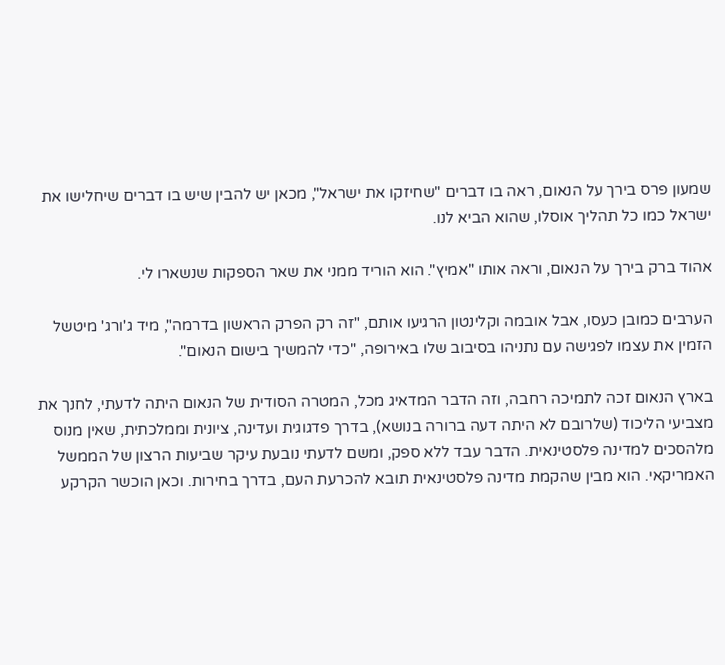שמעון פרס בירך על הנאום, ראה בו דברים "שחיזקו את ישראל", מכאן יש להבין שיש בו דברים שיחלישו את ישראל כמו כל תהליך אוסלו, שהוא הביא לנו.

אהוד ברק בירך על הנאום, וראה אותו "אמיץ". הוא הוריד ממני את שאר הספקות שנשארו לי.

הערבים כמובן כעסו, אבל אובמה וקלינטון הרגיעו אותם, "זה רק הפרק הראשון בדרמה", מיד ג'ורג' מיטשל הזמין את עצמו לפגישה עם נתניהו בסיבוב שלו באירופה, "כדי להמשיך בישום הנאום".

בארץ הנאום זכה לתמיכה רחבה, וזה הדבר המדאיג מכל, המטרה הסודית של הנאום היתה לדעתי, לחנך את מצביעי הליכוד (שלרובם לא היתה דעה ברורה בנושא), בדרך פדגוגית ועדינה, ציונית וממלכתית, שאין מנוס מלהסכים למדינה פלסטינאית. הדבר עבד ללא ספק, ומשם לדעתי נובעת עיקר שביעות הרצון של הממשל האמריקאי. הוא מבין שהקמת מדינה פלסטינאית תובא להכרעת העם, בדרך בחירות. וכאן הוכשר הקרקע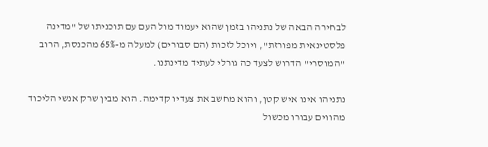לבחירה הבאה של נתניהו בזמן שהוא יעמוד מול העם עם תוכניתו של "מדינה פלסטינאית מפורזת", ויוכל לזכות (הם סבורים) למעלה מ-65% מהכנסת, הרוב "המוסרי" הדרוש לצעד כה גורלי לעתיד מדינתנו.

נתניהו אינו איש קטן, והוא מחשב את צעדיו קדימה. הוא מבין שרק אנשי הליכוד מהווים עבורו מכשול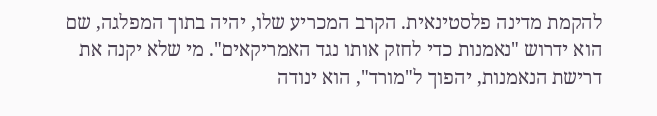להקמת מדינה פלסטינאית. הקרב המכריע שלו, יהיה בתוך המפלגה, שם הוא ידרוש "נאמנות כדי לחזק אותו נגד האמריקאים". מי שלא יקנה את דרישת הנאמנות, יהפוך ל"מורד", הוא ינודה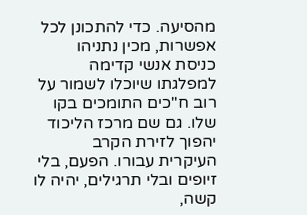מהסיעה. כדי להתכונן לכל אפשרות, מכין נתניהו כניסת אנשי קדימה למפלגתו שיוכלו לשמור על רוב ח"כים התומכים בקו שלו. גם שם מרכז הליכוד יהפוך לזירת הקרב העיקרית עבורו. הפעם, בלי זיופים ובלי תרגילים, יהיה לו קשה,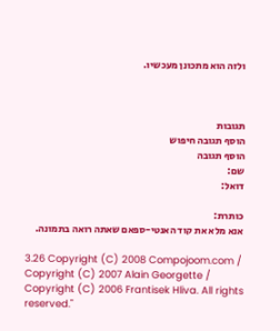ולזה הוא מתכונן מעכשיו.



תגובות
הוסף תגובה חיפוש
הוסף תגובה
שם:
דואל:

כותרת:
אנא מלא את קוד האנטי-ספאם שאתה רואה בתמונה.

3.26 Copyright (C) 2008 Compojoom.com / Copyright (C) 2007 Alain Georgette / Copyright (C) 2006 Frantisek Hliva. All rights reserved."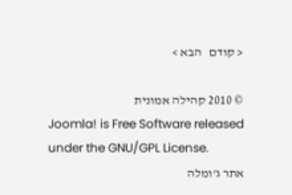< קודם   הבא >

© 2010 קהילה אמונית
Joomla! is Free Software released under the GNU/GPL License.
אתר ג'ומלה